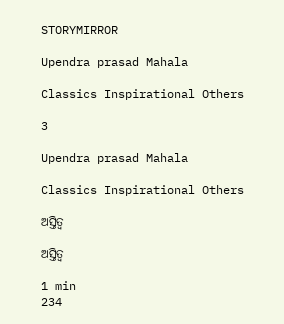STORYMIRROR

Upendra prasad Mahala

Classics Inspirational Others

3

Upendra prasad Mahala

Classics Inspirational Others

ଅସ୍ତିତ୍ବ

ଅସ୍ତିତ୍ବ

1 min
234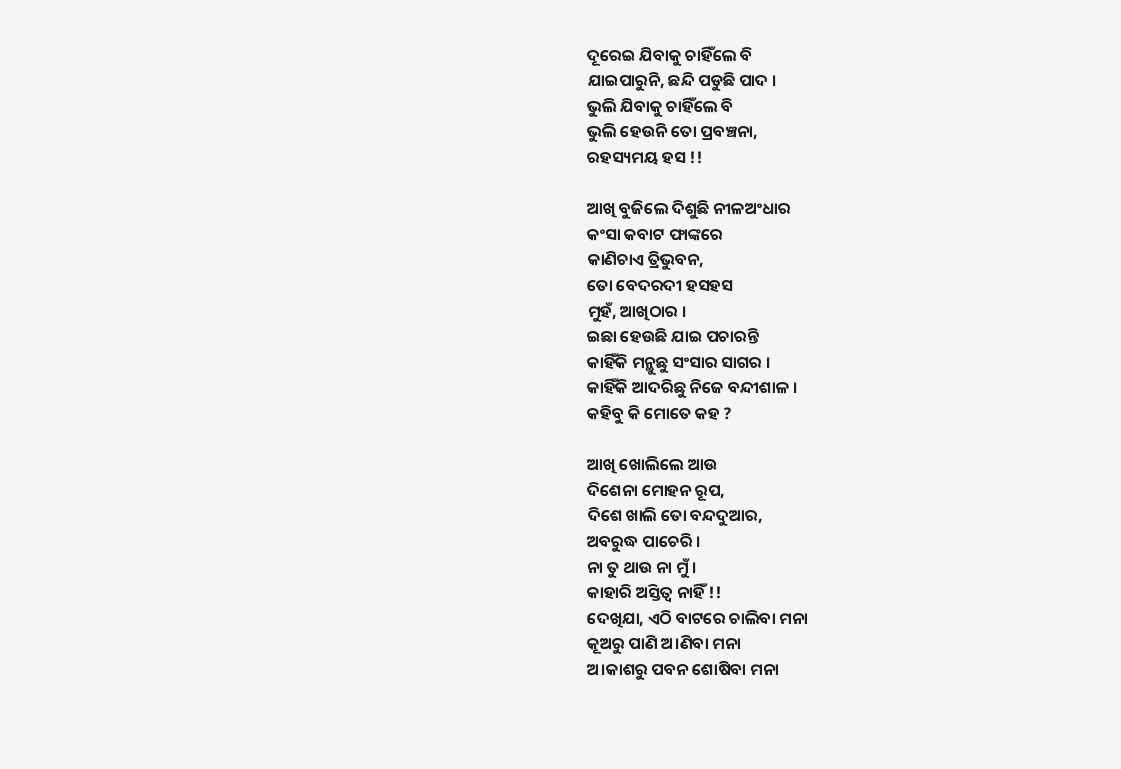ଦୂରେଇ ଯିବାକୁ ଚାହିଁଲେ ବି
ଯାଇପାରୁନି, ଛନ୍ଦି ପଡୁଛି ପାଦ ।
ଭୁଲି ଯିବାକୁ ଚାହିଁଲେ ବି
ଭୁଲି ହେଉନି ତୋ ପ୍ରବଞ୍ଚନା,
ରହସ୍ୟମୟ ହସ !!

ଆଖି ବୁଜିଲେ ଦିଶୁଛି ନୀଳଅଂଧାର
କଂସା କବାଟ ଫାଙ୍କରେ
କାଣିଚାଏ ତ୍ରିଭୁବନ,
ତୋ ବେଦରଦୀ ହସହସ
ମୁହଁ, ଆଖିଠାର ।
ଇଛା ହେଉଛି ଯାଇ ପଚାରନ୍ତି
କାହିଁକି ମନ୍ଥୁଛୁ ସଂସାର ସାଗର ।
କାହିଁକି ଆଦରିଛୁ ନିଜେ ବନ୍ଦୀଶାଳ ।
କହିବୁ କି ମୋତେ କହ ?

ଆଖି ଖୋଲିଲେ ଆଉ
ଦିଶେନା ମୋହନ ରୂପ,
ଦିଶେ ଖାଲି ତୋ ବନ୍ଦଦୁଆର,
ଅବରୁଦ୍ଧ ପାଚେରି ।
ନା ତୁ ଥାଉ ନା ମୁଁ ।
କାହାରି ଅସ୍ତିତ୍ବ ନାହିଁ !!
ଦେଖିଯା, ଏଠି ବାଟରେ ଚାଲିବା ମନା
କୂଅରୁ ପାଣି ଅ।ଣିବା ମନା
ଅ।କାଶରୁ ପବନ ଶୋଷିବା ମନା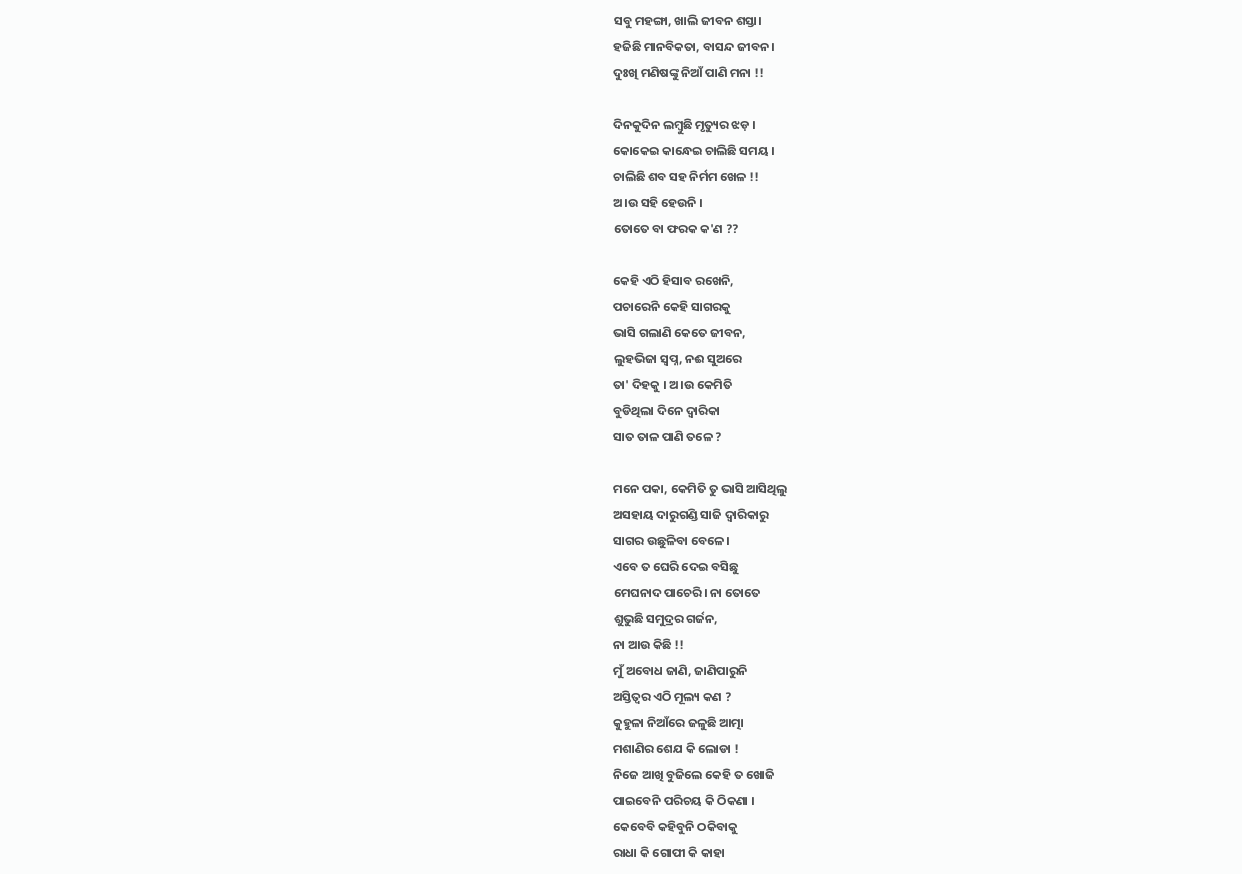ସବୁ ମହଙ୍ଗା, ଖାଲି ଜୀବନ ଶସ୍ତା।
ହଜିଛି ମାନବିକତା, ବାସନ୍ଦ ଜୀବନ।
ଦୁଃଖି ମଣିଷଙ୍କୁ ନିଆଁ ପାଣି ମନା !!

ଦିନକୁଦିନ ଲମ୍ବୁଛି ମୃତ୍ୟୁର ଝଡ଼ ।
କୋକେଇ କାନ୍ଧେଇ ଚାଲିଛି ସମୟ ।
ଚାଲିଛି ଶବ ସହ ନିର୍ମମ ଖେଳ !!
ଅ।ଉ ସହି ହେଉନି ।
ତୋତେ ବା ଫରକ କ'ଣ ??

କେହି ଏଠି ହିସାବ ରଖେନି,
ପଚାରେନି କେହି ସାଗରକୁ
ଭାସି ଗଲାଣି କେତେ ଜୀବନ,
ଲୁହଭିଜା ସ୍ବପ୍ନ, ନଈ ସୁଅରେ
ତା' ଦିହକୁ । ଅ।ଉ କେମିତି
ବୁଡିଥିଲା ଦିନେ ଦ୍ବାରିକା
ସାତ ତାଳ ପାଣି ତଳେ ?

ମନେ ପକା, କେମିତି ତୁ ଭାସି ଆସିଥିଲୁ
ଅସହାୟ ଦାରୁଗଣ୍ଡି ସାଜି ଦ୍ବାରିକାରୁ
ସାଗର ଉଛୁଳିବା ବେଳେ।
ଏବେ ତ ଘେରି ଦେଇ ବସିଛୁ
ମେଘନାଦ ପାଚେରି। ନା ତୋତେ
ଶୁଭୁଛି ସମୁଦ୍ରର ଗର୍ଜନ,
ନା ଆଉ କିଛି !!
ମୁଁ ଅବୋଧ ଜାଣି, ଜାଣିପାରୁନି
ଅସ୍ତିତ୍ବର ଏଠି ମୂଲ୍ୟ କଣ ?
କୁହୁଳା ନିଆଁରେ ଜଳୁଛି ଆତ୍ମା
ମଶାଣିର ଶେଯ କି ଲୋଡା !
ନିଜେ ଆଖି ବୁଜିଲେ କେହି ତ ଖୋଜି
ପାଇବେନି ପରିଚୟ କି ଠିକଣା ।
କେବେବି କହିବୁନି ଠକିବାକୁ
ରାଧା କି ଗୋପୀ କି କାହା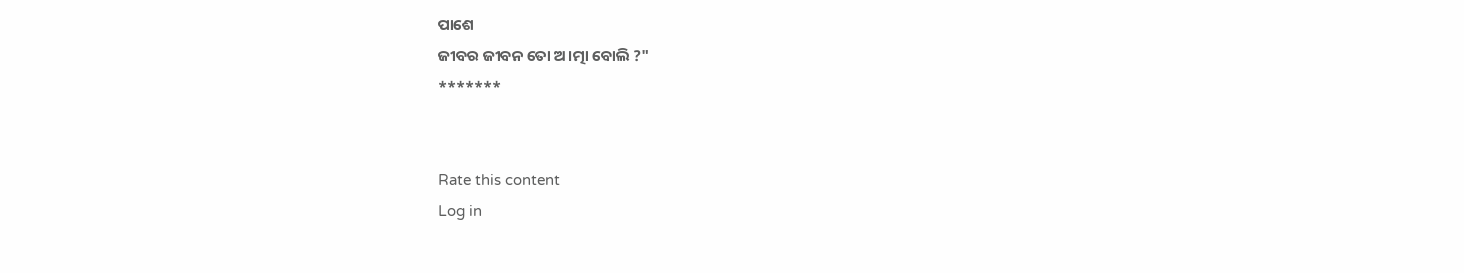ପାଶେ
ଜୀବର ଜୀବନ ତୋ ଅ।ତ୍ମା ବୋଲି ?"
*******


Rate this content
Log in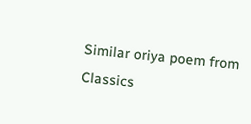Similar oriya poem from Classics